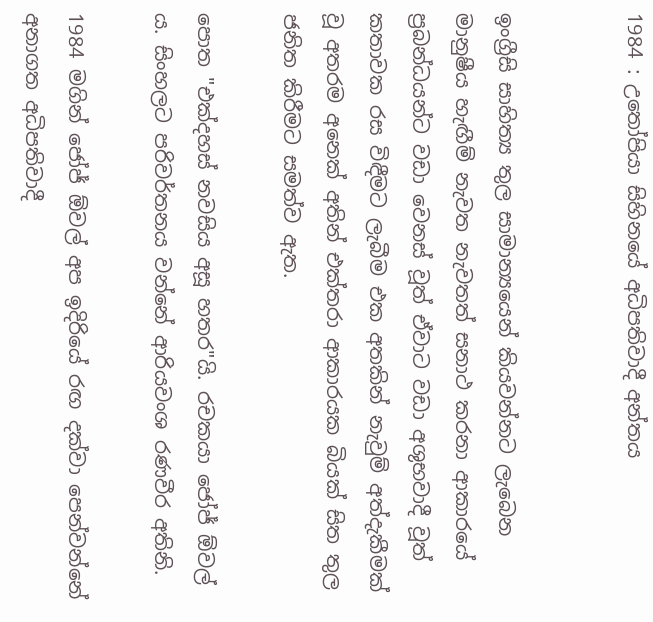1984 : උතෝපියා සිහිනයේ අධිපතිවාදී අන්තය


ඉංග්‍රීසි සාහිත්‍ය තුල සාමාන්‍යයෙන් කියවන්නට ලැබෙන මානුෂීය හැඟීම් නැවත නැවතත් සනාථ කරනා ආකාරයේ ප්‍රබන්ධයන්ට වඩා වෙනස් වූත් ඒවාට වඩා අශුභවාදී වූත් කතාවක රස විඳීමට ලැබීම එක අතකින් නැවුම් අත්දැකීමක් වූ අතරම අනෙක් අතින් එක්තරා ආකාරයක බියක් සිත තුල ජනිත කිරීමට සමත්ව ඇත.

පොත "එක්දහස් නවසිය අසූ හතර"යි. රචකයා ජෝජ් ඕවල් ය. සිංහලට පරිවර්තනය වන්නේ ආරියවංශ රණවීර අතිනි.

1984 මගින් ජෝජ් ඕවල් අප ඉදිරියේ රඟ දක්වා පෙන්වන්නේ අනාගත අධිපතිවාදී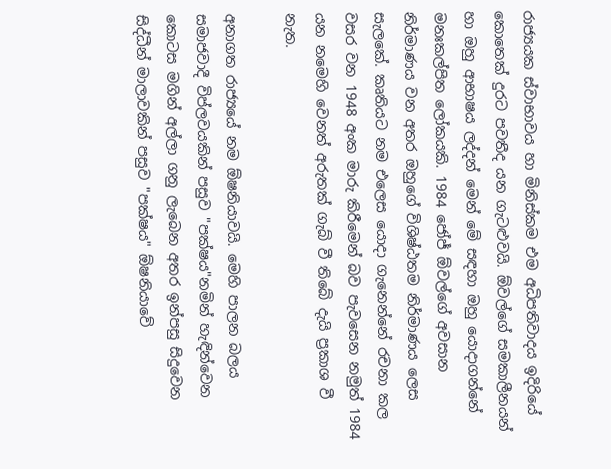රාජ්‍යයක ස්වාභාවය හා මිනිස්කම එම අධිපතිවාදය ඉදිරියේ කොතෙක් දුරට පවතීද යන ගැටළුවයි. ඕවල්ගේ සමකාලීනයන් හා ඔහු ආභාෂය ලද්දන් මෙන් මේ සඳහා ඔහු යොදාගන්නේ මනඃකල්පිත ලෝකයකි. 1984 ජෝජ් ඕවල්ගේ අවසාන නිර්මාණය වන අතර ඔහුගේ විශිෂ්ඨතම නිර්මාණය ලෙස සැලකේ. කෘතියට නම එලෙස යොදා ගැනෙන්නේ රචනා කල වසර වන 1948 අංක මාරු කිරීමෙන් බව පැවසෙන නමුත් 1984 යන නමෙහි වෙනත් අරුතක් ගැබ් වී තිබේ දැයි ප්‍රකාශ වී නැත.

අනාගත රාජ්‍යයේ නම ඕෂනියාවයි. මෙහි පාලන බලය සමාජවාදී විප්ලවයකින් පසුව "පක්ෂය"නමින් හැඳින්වෙන කොටස මගින් අල්ලා ගනු ලැබෙන අතර ඉන්පසු සිදුවෙන සිද්ධීන් මාලාවකින් පසුව "පක්ෂය" ඕෂනියාවේ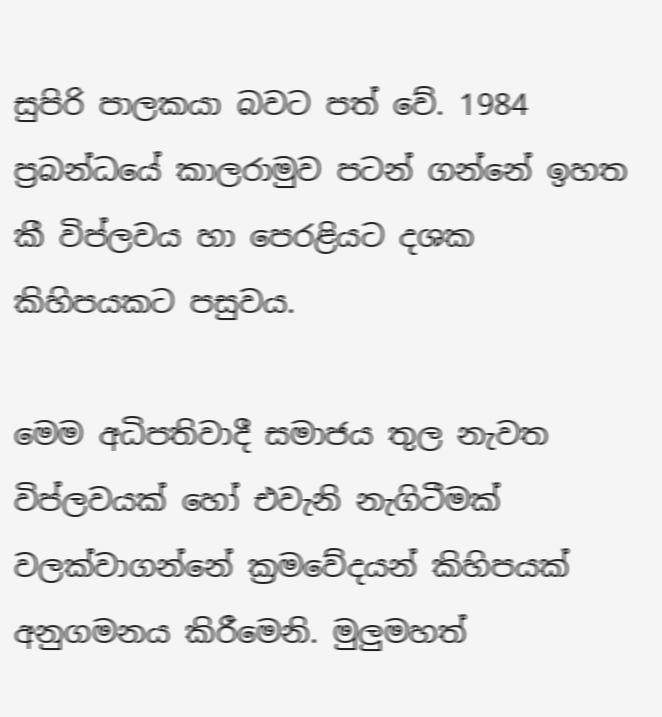සුපිරි පාලකයා බවට පත් වේ. 1984 ප්‍රබන්ධයේ කාලරාමුව පටන් ගන්නේ ඉහත කී විප්ලවය හා පෙරළියට දශක කිහිපයකට පසුවය.

මෙම අධිපතිවාදී සමාජය තුල නැවත විප්ලවයක් හෝ එවැනි නැගිටීමක් වලක්වාගන්නේ ක්‍රමවේදයන් කිහිපයක් අනුගමනය කිරීමෙනි. මුලුමහත්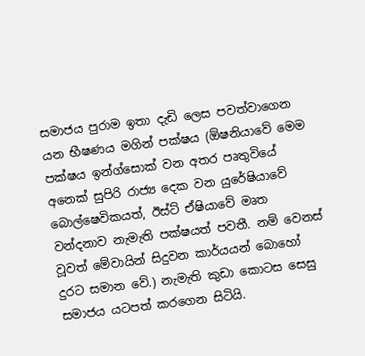සමාජය පුරාම ඉතා දැඩි ලෙස පවත්වාගෙන යන භීෂණය මගින් පක්ෂය (ඕෂනියාවේ මෙම පක්ෂය ඉන්ග්සොක් වන අතර පෘතුවියේ අනෙක් සුපිරි රාජ්‍ය දෙක වන යුරේෂියාවේ බොල්ෂෙවිකයත්, ඊස්ට් ඒෂියාවේ මෘත වන්දනාව නැමැති පක්ෂයත් පවතී. නම් වෙනස් වූවත් මේවායින් සිදුවන කාර්යයන් බොහෝ දුරට සමාන වේ.) නැමැති කුඩා කොටස සෙසු සමාජය යටපත් කරගෙන සිටියි.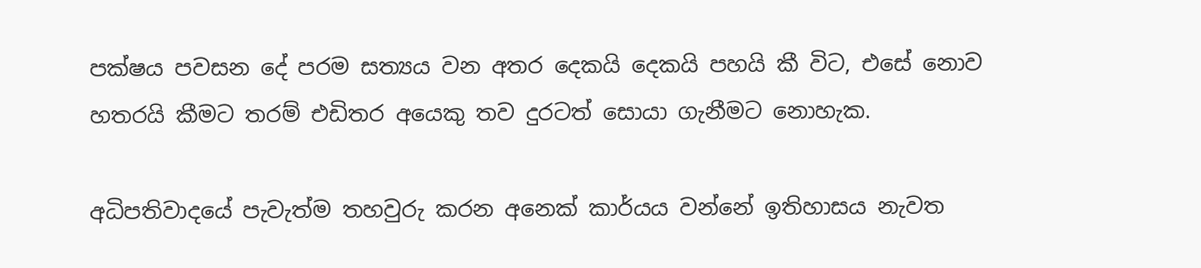පක්ෂය පවසන දේ පරම සත්‍යය වන අතර දෙකයි දෙකයි පහයි කී විට, එසේ නොව හතරයි කීමට තරම් එඩිතර අයෙකු තව දුරටත් සොයා ගැනීමට නොහැක.

අධිපතිවාදයේ පැවැත්ම තහවුරු කරන අනෙක් කාර්යය වන්නේ ඉතිහාසය නැවත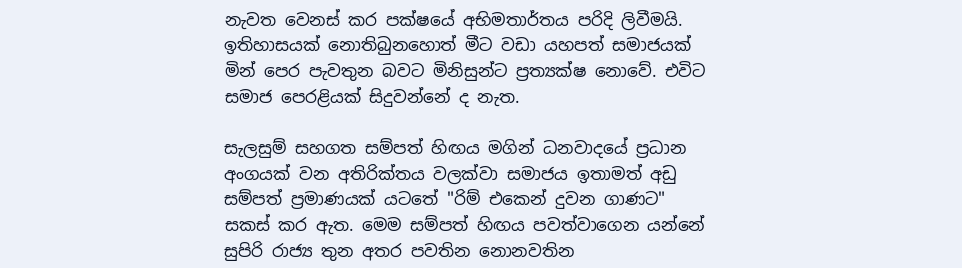නැවත වෙනස් කර පක්ෂයේ අභිමතාර්තය පරිදි ලිවීමයි. ඉතිහාසයක් නොතිබුනහොත් මීට වඩා යහපත් සමාජයක් මින් පෙර පැවතුන බවට මිනිසුන්ට ප්‍රත්‍යක්ෂ නොවේ. එවිට සමාජ පෙරළියක් සිදුවන්නේ ද නැත.

සැලසුම් සහගත සම්පත් හිඟය මගින් ධනවාදයේ ප්‍රධාන අංගයක් වන අතිරික්තය වලක්වා සමාජය ඉතාමත් අඩු සම්පත් ප්‍රමාණයක් යටතේ "රිම් එකෙන් දුවන ගාණට" සකස් කර ඇත. මෙම සම්පත් හිඟය පවත්වාගෙන යන්නේ සුපිරි රාජ්‍ය තුන අතර පවතින නොනවතින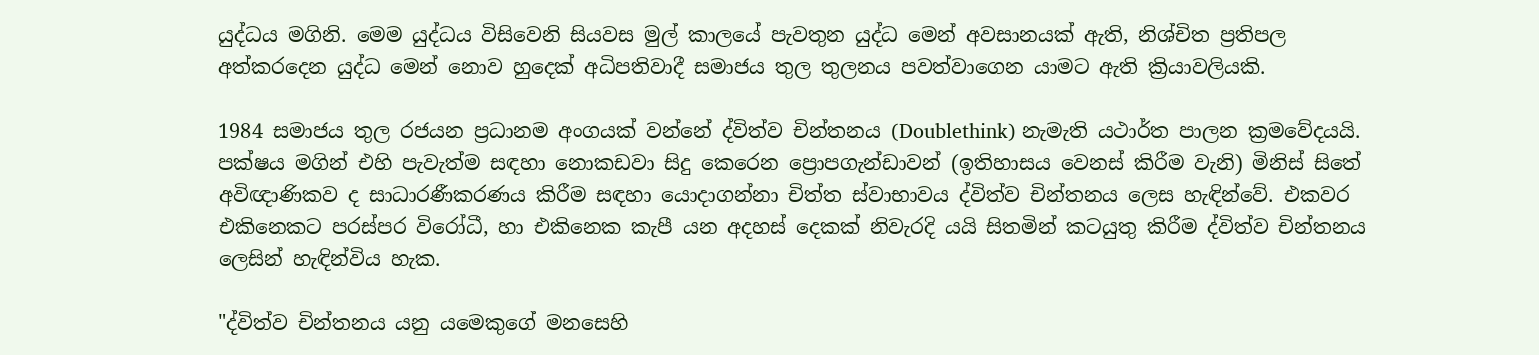යුද්ධය මගිනි. මෙම යුද්ධය විසිවෙනි සියවස මුල් කාලයේ පැවතුන යුද්ධ මෙන් අවසානයක් ඇති, නිශ්චිත ප්‍රතිපල අත්කරදෙන යුද්ධ මෙන් නොව හුදෙක් අධිපතිවාදී සමාජය තුල තුලනය පවත්වාගෙන යාමට ඇති ක්‍රියාවලියකි.

1984 සමාජය තුල රජයන ප්‍රධානම අංගයක් වන්නේ ද්විත්ව චින්තනය (Doublethink) නැමැති යථාර්ත පාලන ක්‍රමවේදයයි. පක්ෂය මගින් එහි පැවැත්ම සඳහා නොකඩවා සිදු කෙරෙන ප්‍රොපගැන්ඩාවන් (ඉතිහාසය වෙනස් කිරීම වැනි) මිනිස් සිතේ අවිඥාණිකව ද සාධාරණීකරණය කිරීම සඳහා යොදාගන්නා චිත්ත ස්වාභාවය ද්විත්ව චින්තනය ලෙස හැඳින්වේ. එකවර එකිනෙකට පරස්පර විරෝධී, හා එකිනෙක කැපී යන අදහස් දෙකක් නිවැරදි යයි සිතමින් කටයුතු කිරීම ද්විත්ව චින්තනය ලෙසින් හැඳින්විය හැක.

"ද්විත්ව චින්තනය යනු යමෙකුගේ මනසෙහි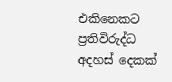එකිනෙකට ප්‍රතිවිරුද්ධ අදහස් දෙකක්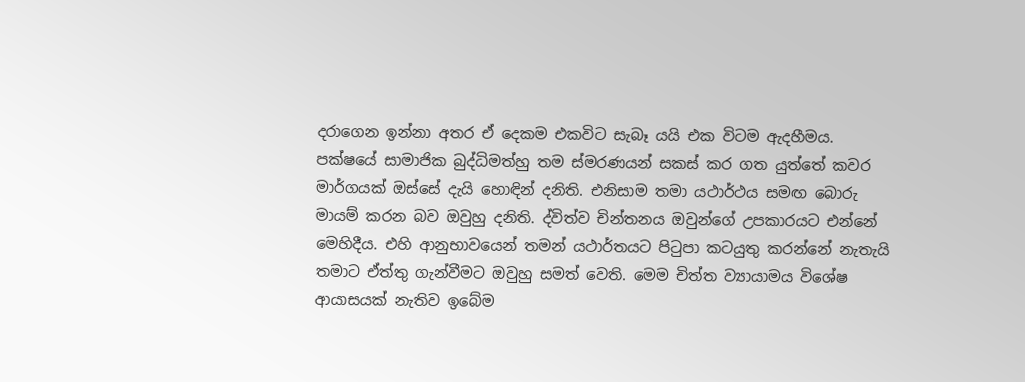දරාගෙන ඉන්නා අතර ඒ දෙකම එකවිට සැබෑ යයි එක විටම ඇදහීමය. පක්ෂයේ සාමාජික බුද්ධිමත්හු තම ස්මරණයන් සකස් කර ගත යුත්තේ කවර මාර්ගයක් ඔස්සේ දැයි හොඳින් දනිති. එනිසාම තමා යථාර්ථය සමඟ බොරු මායම් කරන බව ඔවුහු දනිති. ද්විත්ව චින්තනය ඔවුන්ගේ උපකාරයට එන්නේ මෙහිදීය. එහි ආනුභාවයෙන් තමන් යථාර්තයට පිටුපා කටයුතු කරන්නේ නැතැයි තමාට ඒත්තු ගැන්වීමට ඔවුහු සමත් වෙති. මෙම චිත්ත ව්‍යායාමය විශේෂ ආයාසයක් නැතිව ඉබේම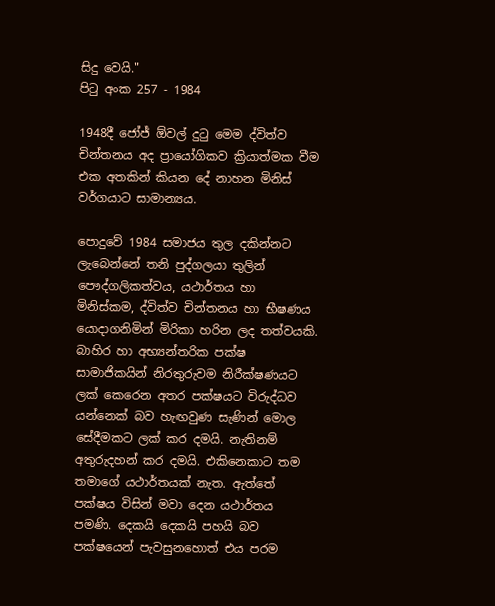සිදු වෙයි."
පිටු අංක 257 - 1984

1948දී ජෝජ් ඕවල් දුටු මෙම ද්විත්ව චින්තනය අද ප්‍රායෝගිකව ක්‍රියාත්මක වීම එක අතකින් කියන දේ නාහන මිනිස් වර්ගයාට සාමාන්‍යය.

පොදුවේ 1984 සමාජය තුල දකින්නට ලැබෙන්නේ තනි පුද්ගලයා තුලින් පෞද්ගලිකත්වය, යථාර්තය හා මිනිස්කම, ද්විත්ව චින්තනය හා භීෂණය යොදාගනිමින් මිරිකා හරින ලද තත්වයකි. බාහිර හා අභ්‍යන්තරික පක්ෂ සාමාජිකයින් නිරතුරුවම නිරීක්ෂණයට ලක් කෙරෙන අතර පක්ෂයට විරුද්ධව යන්නෙක් බව හැඟවුණ සැණින් මොල සේදීමකට ලක් කර දමයි. නැතිනම් අතුරුදහන් කර දමයි. එකිනෙකාට තම තමාගේ යථාර්තයක් නැත. ඇත්තේ පක්ෂය විසින් මවා දෙන යථාර්තය පමණි. දෙකයි දෙකයි පහයි බව පක්ෂයෙන් පැවසුනහොත් එය පරම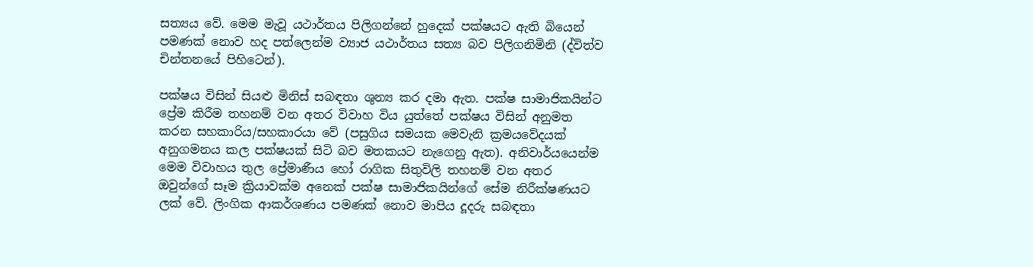සත්‍යය වේ. මෙම මැවූ යථාර්තය පිලිගන්නේ හුදෙක් පක්ෂයට ඇති බියෙන් පමණක් නොව හද පත්ලෙන්ම ව්‍යාජ යථාර්තය සත්‍ය බව පිලිගනිමිනි (ද්විත්ව චින්තනයේ පිහිටෙන්).

පක්ෂය විසින් සියළු මිනිස් සබඳතා ශුන්‍ය කර දමා ඇත. පක්ෂ සාමාජිකයින්ට ප්‍රේම කිරීම තහනම් වන අතර විවාහ විය යුත්තේ පක්ෂය විසින් අනුමත කරන සහකාරිය/සහකාරයා වේ (පසුගිය සමයක මෙවැනි ක්‍රමයවේදයක් අනුගමනය කල පක්ෂයක් සිටි බව මතකයට නැගෙනු ඇත). අනිවාර්යයෙන්ම මෙම විවාහය තුල ප්‍රේමාණීය හෝ රාගික සිතුවිලි තහනම් වන අතර ඔවුන්ගේ සෑම ක්‍රියාවක්ම අනෙක් පක්ෂ සාමාජිකයින්ගේ සේම නිරීක්ෂණයට ලක් වේ. ලිංගික ආකර්ශණය පමණක් නොව මාපිය දූදරු සබඳතා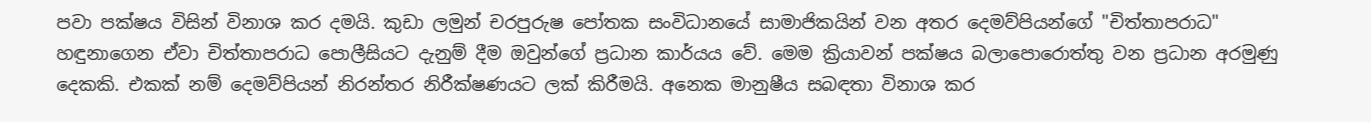පවා පක්ෂය විසින් විනාශ කර දමයි. කුඩා ලමුන් චරපුරුෂ පෝතක සංවිධානයේ සාමාජිකයින් වන අතර දෙමව්පියන්ගේ "චිත්තාපරාධ" හඳුනාගෙන ඒවා චිත්තාපරාධ පොලීසියට දැනුම් දීම ඔවුන්ගේ ප්‍රධාන කාර්යය වේ. මෙම ක්‍රියාවන් පක්ෂය බලාපොරොත්තු වන ප්‍රධාන අරමුණු දෙකකි. එකක් නම් දෙමව්පියන් නිරන්තර නිරීක්ෂණයට ලක් කිරීමයි. අනෙක මානුෂීය සබඳතා විනාශ කර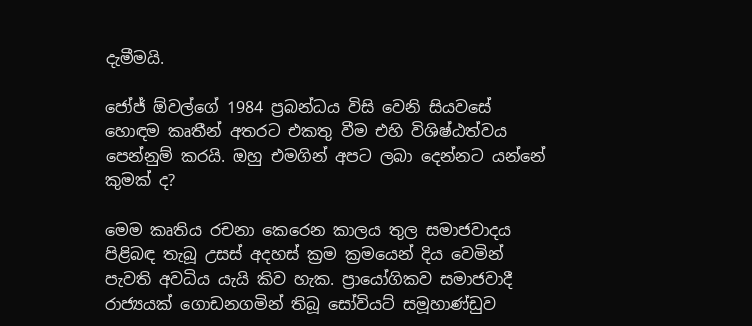දැමීමයි.

ජෝජ් ඕවල්ගේ 1984 ප්‍රබන්ධය විසි වෙනි සියවසේ හොඳම කෘතීන් අතරට එකතු වීම එහි විශිෂ්ඨත්වය පෙන්නුම් කරයි. ඔහු එමගින් අපට ලබා දෙන්නට යන්නේ කුමක් ද?

මෙම කෘතිය රචනා කෙරෙන කාලය තුල සමාජවාදය පිළිබඳ තැබූ උසස් අදහස් ක්‍රම ක්‍රමයෙන් දිය වෙමින් පැවති අවධිය යැයි කිව හැක. ප්‍රායෝගිකව සමාජවාදී රාජ්‍යයක් ගොඩනගමින් තිබූ සෝවියට් සමූහාණ්ඩුව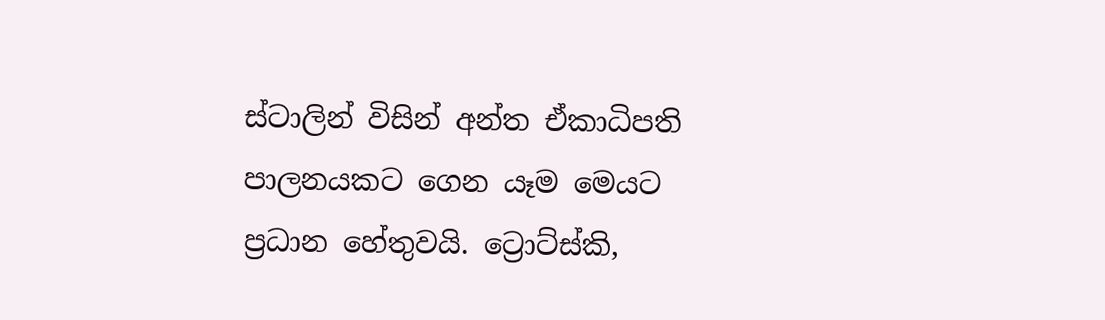ස්ටාලින් විසින් අන්ත ඒකාධිපති පාලනයකට ගෙන යෑම මෙයට ප්‍රධාන හේතුවයි. ට්‍රොට්ස්කි,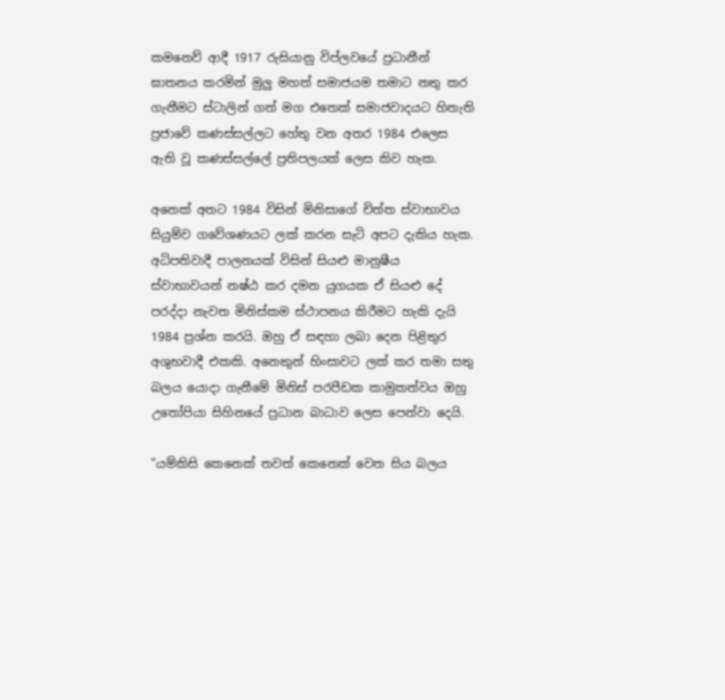කමනෙව් ආදී 1917 රුසියානු විප්ලවයේ ප්‍රධානීන් ඝාතනය කරමින් මුලු මහත් සමාජයම තමාට නතු කර ගැනීමට ස්ටාලින් ගත් මග එතෙක් සමාජවාදයට හිතැති ප්‍රජාවේ කණස්සල්ලට හේතු වන අතර 1984 එලෙස ඇති වූ කණස්සල්ලේ ප්‍රතිපලයක් ලෙස කිව හැක.

අනෙක් අතට 1984 විසින් මිනිසාගේ චිත්ත ස්වාභාවය සියුම්ව ගවේශණයට ලක් කරන සැටි අපට දැකිය හැක. අධිපතිවාදී පාලනයක් විසින් සියළු මානුෂීය ස්වාභාවයන් නෂ්ඨ කර දමන යුගයක ඒ සියළු දේ පරද්දා නැවත මිනිස්කම ස්ථාපනය කිරීමට හැකි දැයි 1984 ප්‍රශ්න කරයි. ඔහු ඒ සඳහා ලබා දෙන පිළිතුර අශුභවාදී එකකි. අනෙකුන් හිංසාවට ලක් කර තමා සතු බලය යොදා ගැනීමේ මිනිස් පරපීඩක කාමුකත්වය ඔහු උතෝපියා සිහිනයේ ප්‍රධාන බාධාව ලෙස පෙන්වා දෙයි.

"යම්කිසි කෙනෙක් තවත් කෙනෙක් වෙත සිය බලය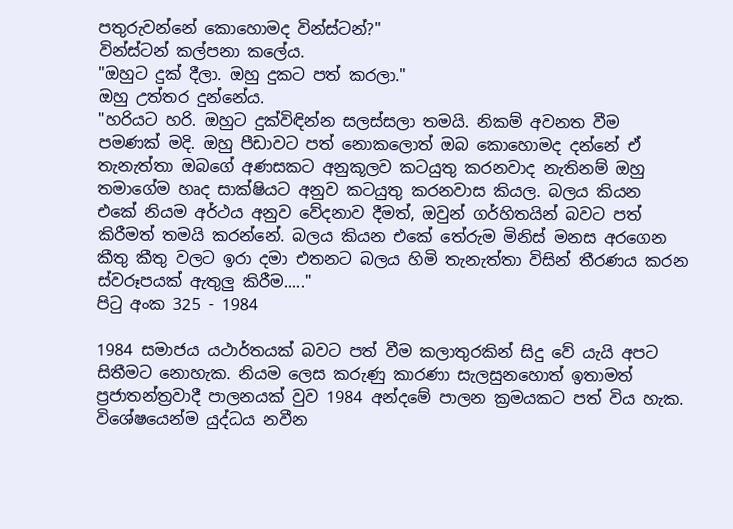පතුරුවන්නේ කොහොමද වින්ස්ටන්?"
වින්ස්ටන් කල්පනා කලේය.
"ඔහුට දුක් දීලා. ඔහු දුකට පත් කරලා."
ඔහු උත්තර දුන්නේය.
"හරියට හරි. ඔහුට දුක්විඳින්න සලස්සලා තමයි. නිකම් අවනත වීම පමණක් මදි. ඔහු පීඩාවට පත් නොකලොත් ඔබ කොහොමද දන්නේ ඒ තැනැත්තා ඔබගේ අණසකට අනුකූලව කටයුතු කරනවාද නැතිනම් ඔහු තමාගේම හෘද සාක්ෂියට අනුව කටයුතු කරනවාස කියල. බලය කියන එකේ නියම අර්ථය අනුව වේදනාව දීමත්, ඔවුන් ගර්හිතයින් බවට පත් කිරීමත් තමයි කරන්නේ. බලය කියන එකේ තේරුම මිනිස් මනස අරගෙන කීතු කීතු වලට ඉරා දමා එතනට බලය හිමි තැනැත්තා විසින් තීරණය කරන ස්වරූපයක් ඇතුලු කිරීම....."
පිටු අංක 325 - 1984

1984 සමාජය යථාර්තයක් බවට පත් වීම කලාතුරකින් සිදු වේ යැයි අපට සිතීමට නොහැක. නියම ලෙස කරුණු කාරණා සැලසුනහොත් ඉතාමත් ප්‍රජාතන්ත්‍රවාදී පාලනයක් වුව 1984 අන්දමේ පාලන ක්‍රමයකට පත් විය හැක. විශේෂයෙන්ම යුද්ධය නවීන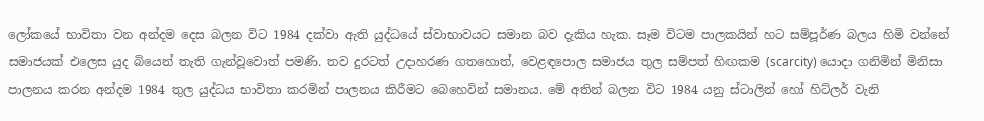ලෝකයේ භාවිතා වන අන්දම දෙස බලන විට 1984 දක්වා ඇති යුද්ධයේ ස්වාභාවයට සමාන බව දැකිය හැක. සෑම විටම පාලකයින් හට සම්පූර්ණ බලය හිමි වන්නේ සමාජයක් එලෙස යුද බියෙන් තැති ගැන්වූවොත් පමණි. තව දුරටත් උදාහරණ ගතහොත්, වෙළඳපොල සමාජය තුල සම්පත් හිඟකම (scarcity) යොදා ගනිමින් මිනිසා පාලනය කරන අන්දම 1984 තුල යුද්ධය භාවිතා කරමින් පාලනය කිරීමට බෙහෙවින් සමානය. මේ අතින් බලන විට 1984 යනු ස්ටාලින් හෝ හිට්ලර් වැනි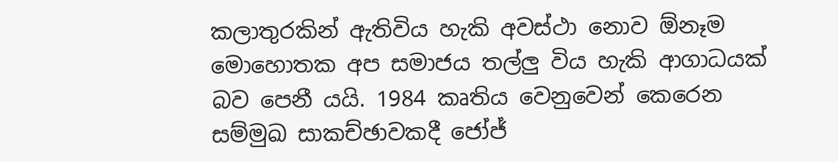කලාතුරකින් ඇතිවිය හැකි අවස්ථා නොව ඕනෑම මොහොතක අප සමාජය තල්ලු විය හැකි ආගාධයක් බව පෙනී යයි. 1984 කෘතිය වෙනුවෙන් කෙරෙන සම්මුඛ සාකච්ඡාවකදී ජෝජ්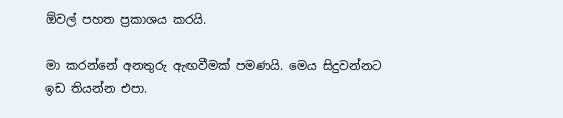ඕවල් පහත ප්‍රකාශය කරයි.

මා කරන්නේ අනතුරු ඇඟවීමක් පමණයි. මෙය සිදුවන්නට ඉඩ තියන්න එපා.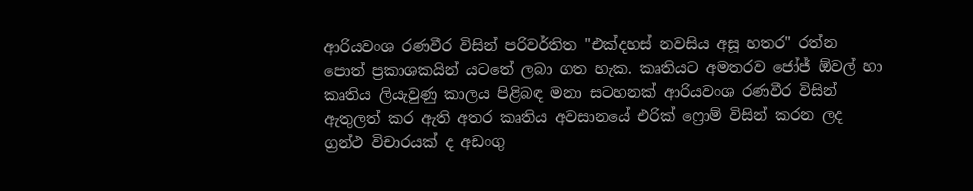ආරියවංශ රණවීර විසින් පරිවර්තිත "එක්දහස් නවසිය අසූ හතර" රත්න පොත් ප්‍රකාශකයින් යටතේ ලබා ගත හැක. කෘතියට අමතරව ජෝජ් ඕවල් හා කෘතිය ලියැවුණු කාලය පිළිබඳ මනා සටහනක් ආරියවංශ රණවීර විසින් ඇතුලත් කර ඇති අතර කෘතිය අවසානයේ එරික් ෆ්‍රොම් විසින් කරන ලද ග්‍රන්ථ විචාරයක් ද අඩංගු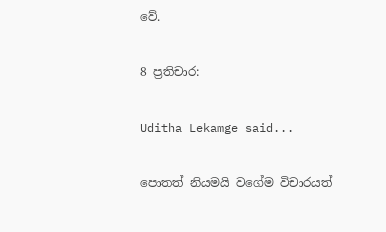වේ.

8 ප්‍රතිචාර:

Uditha Lekamge said...

පොතත් නියමයි වගේම විචාරයත්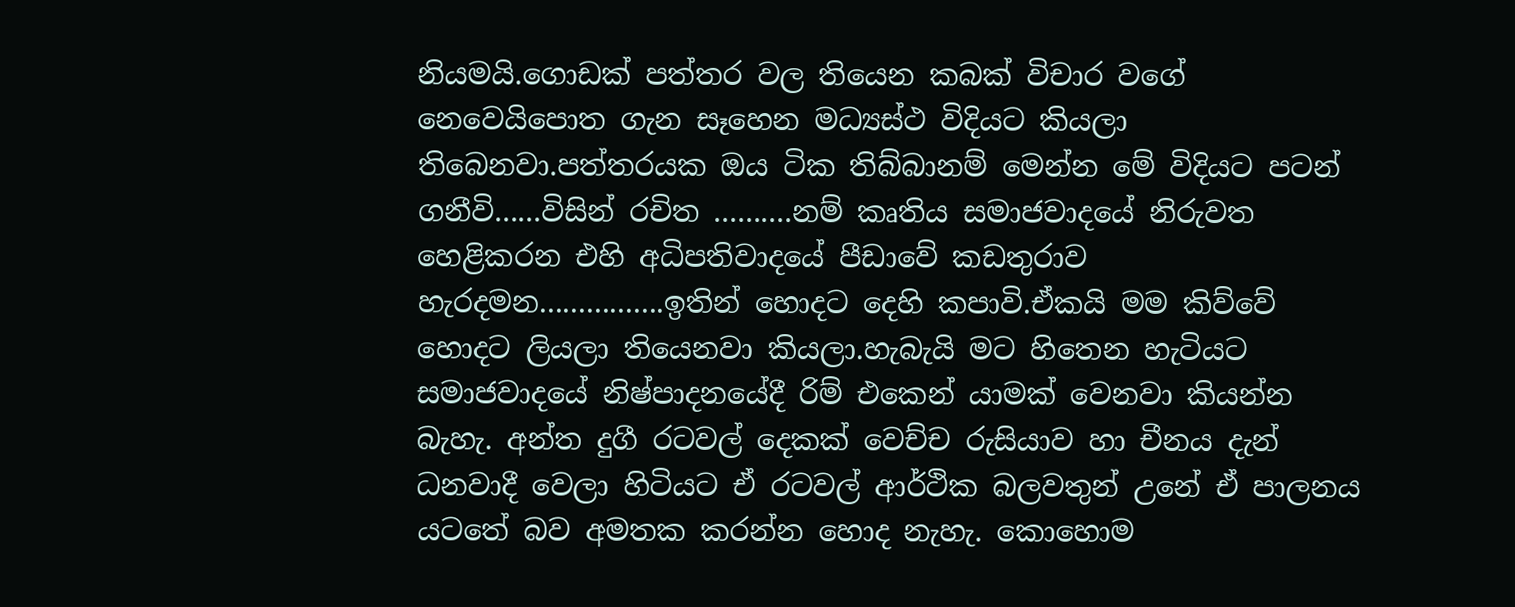නියමයි.ගොඩක් පත්තර වල තියෙන කබක් විචාර වගේ නෙවෙයිපොත ගැන සෑහෙන මධ්‍යස්ථ විදියට කියලා තිබෙනවා.පත්තරයක ඔය ටික තිබ්බානම් මෙන්න මේ විදියට පටන් ගනීවි......විසින් රචිත ..........නම් කෘතිය සමාජවාදයේ නිරුවත හෙළිකරන එහි අධිපතිවාදයේ පීඩාවේ කඩතුරාව හැරදමන................ඉතින් හොදට දෙහි කපාවි.ඒකයි මම කිව්වේ හොදට ලියලා තියෙනවා කියලා.හැබැයි මට හිතෙන හැටියට සමාජවාදයේ නිෂ්පාදනයේදී රිම් එකෙන් යාමක් වෙනවා කියන්න බැහැ. අන්ත දුගී රටවල් දෙකක් වෙච්ච රුසියාව හා චීනය දැන් ධනවාදී වෙලා හිටියට ඒ රටවල් ආර්ථික බලවතුන් උනේ ඒ පාලනය යටතේ බව අමතක කරන්න හොද නැහැ. කොහොම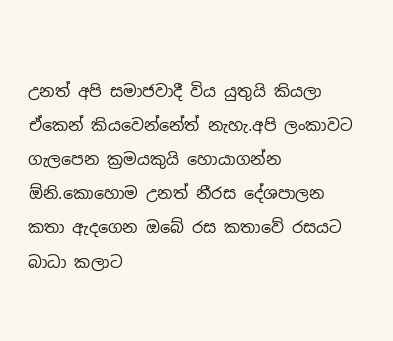උනත් අපි සමාජවාදී විය යුතුයි කියලා ඒකෙන් කියවෙන්නේත් නැහැ.අපි ලංකාවට ගැලපෙන ක්‍රමයකුයි හොයාගන්න ඕනි.කොහොම උනත් නීරස දේශපාලන කතා ඇදගෙන ඔබේ රස කතාවේ රසයට බාධා කලාට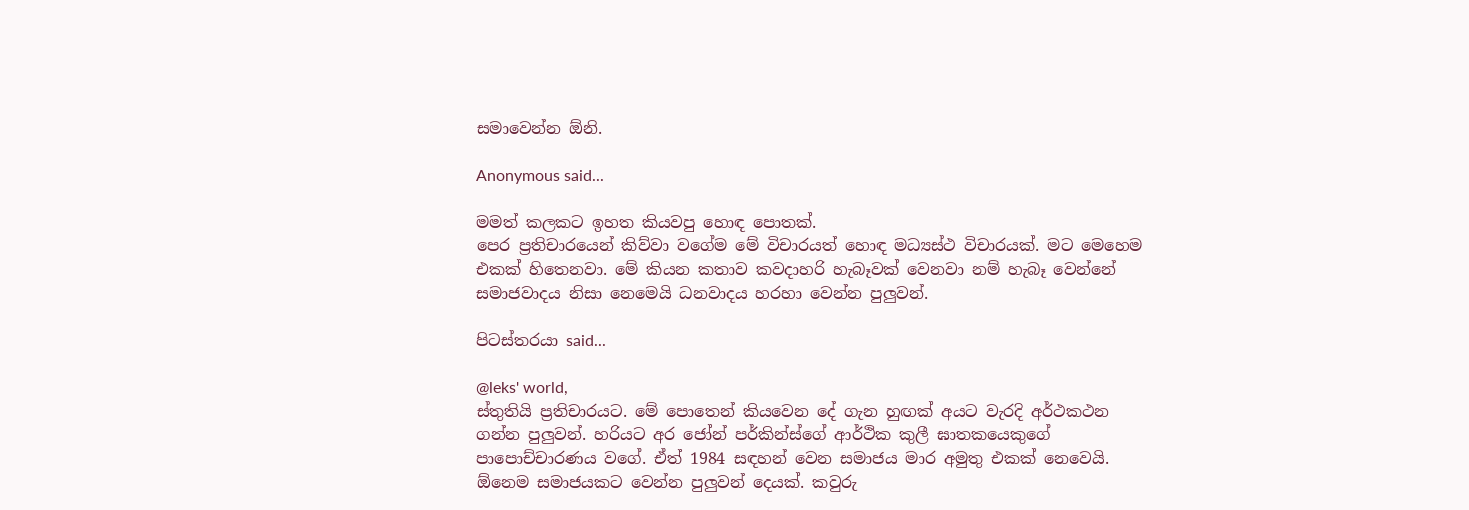සමාවෙන්න ඕනි.

Anonymous said...

මමත් කලකට ඉහත කියවපු හොඳ පොතක්.
පෙර ප්‍රතිචාරයෙන් කිව්වා වගේම මේ විචාරයත් හොඳ මධ්‍යස්ථ විචාරයක්. මට මෙහෙම එකක් හිතෙනවා. මේ කියන කතාව කවදාහරි හැබෑවක් වෙනවා නම් හැබෑ වෙන්නේ සමාජවාදය නිසා නෙමෙයි ධනවාදය හරහා වෙන්න පුලුවන්.

පිටස්තරයා said...

@leks' world,
ස්තුතියි ප්‍රතිචාරයට. මේ පොතෙන් කියවෙන දේ ගැන හුඟක් අයට වැරදි අර්ථකථන ගන්න පුලුවන්. හරියට අර ජෝන් පර්කින්ස්ගේ ආර්ථික කුලී ඝාතකයෙකුගේ පාපොච්චාරණය වගේ. ඒත් 1984 සඳහන් වෙන සමාජය මාර අමුතු එකක් නෙවෙයි. ඕනෙම සමාජයකට වෙන්න පුලුවන් දෙයක්. කවුරු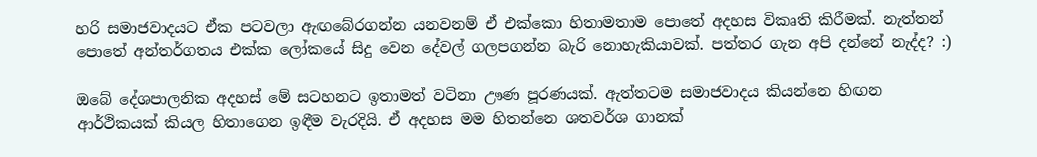හරි සමාජවාදයට ඒක පටවලා ඇඟබේරගන්න යනවනම් ඒ එක්කො හිතාමතාම පොතේ අදහස විකෘති කිරීමක්. නැත්තන් පොතේ අන්තර්ගතය එක්ක ලෝකයේ සිදු වෙන දේවල් ගලපගන්න බැරි නොහැකියාවක්. පත්තර ගැන අපි දන්නේ නැද්ද? :)

ඔබේ දේශපාලනික අදහස් මේ සටහනට ඉතාමත් වටිනා ඌණ පූරණයක්. ඇත්තටම සමාජවාදය කියන්නෙ හිඟන ආර්ථිකයක් කියල හිතාගෙන ඉඳීම වැරදියි. ඒ අදහස මම හිතන්නෙ ශතවර්ශ ගානක්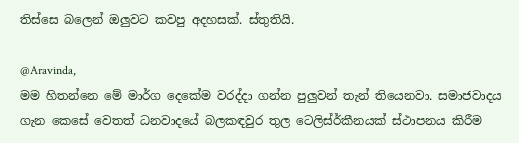තිස්සෙ බලෙන් ඔලුවට කවපු අදහසක්. ස්තුතියි.

@Aravinda,
මම හිතන්නෙ මේ මාර්ග දෙකේම වරද්දා ගන්න පුලුවන් තැන් තියෙනවා. සමාජවාදය ගැන කෙසේ වෙතත් ධනවාදයේ බලකඳවුර තුල ටෙලිස්ර්‍කීනයක් ස්ථාපනය කිරීම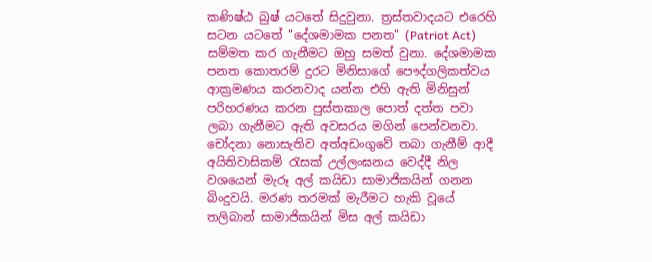කණිෂ්ඨ බුෂ් යටතේ සිදුවුනා. ත්‍රස්තවාදයට එරෙහි සටන යටතේ "දේශමාමක පනත" (Patriot Act) සම්මත කර ගැනීමට ඔහු සමත් වුනා. දේශමාමක පනත කොතරම් දුරට මිනිසාගේ පෞද්ගලිකත්වය ආක්‍රමණය කරනවාද යන්න එහි ඇති මිනිසුන් පරිහරණය කරන පුස්තකාල පොත් දත්ත පවා ලබා ගැනීමට ඇති අවසරය මගින් පෙන්වනවා. චෝදනා නොසැතිව අත්අඩංගුවේ තබා ගැනීම් ආදී අයිතිවාසිකම් රැසක් උල්ලංඝනය වෙද්දී නිල වශයෙන් මැරූ අල් කයිඩා සාමාජිකයින් ගනන බිංදුවයි. මරණ තරමක් මැරීමට හැකි වූයේ තලිබාන් සාමාජිකයින් මිස අල් කයිඩා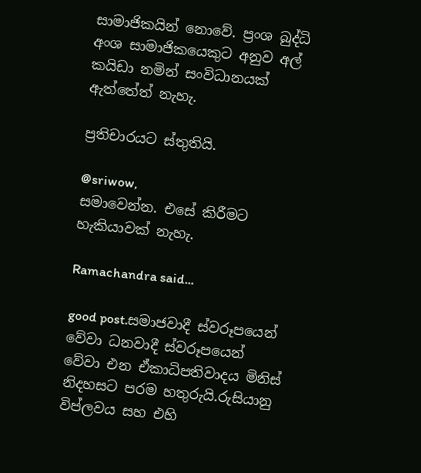සාමාජිකයින් නොවේ. ප්‍රංශ බුද්ධි අංශ සාමාජිකයෙකුට අනුව අල් කයිඩා නමින් සංවිධානයක් ඇත්තේත් නැහැ.

ප්‍රතිචාරයට ස්තුතියි.

@sriwow,
සමාවෙන්න. එසේ කිරීමට හැකියාවක් නැහැ.

Ramachandra said...

good post.සමාජවාදී ස්වරූපයෙන් වේවා ධනවාදී ස්වරූපයෙන් වේවා එන ඒකාධිපතිවාදය මිනිස් නිදහසට පරම හතුරුයි.රුසියානු විප්ලවය සහ එහි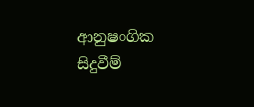ආනුෂංගික සිදුවීම්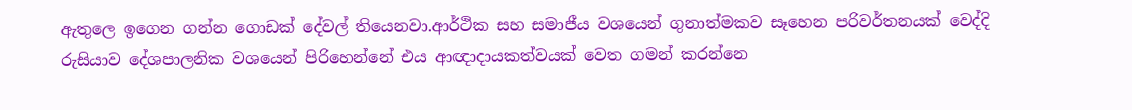ඇතුලෙ ඉගෙන ගන්න ගොඩක් දේවල් තියෙනවා.ආර්ථික සහ සමාජීය වශයෙන් ගුනාත්මකව සෑහෙන පරිවර්තනයක් වෙද්දි රුසියාව දේශපාලනික වශයෙන් පිරිහෙන්නේ එය ආඥාදායකත්වයක් වෙත ගමන් කරන්නෙ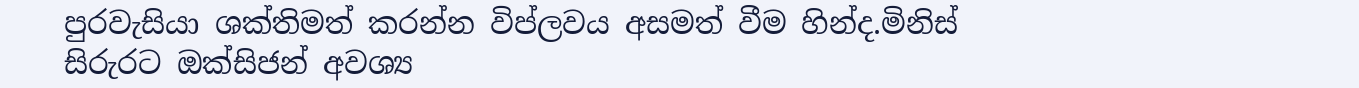පුරවැසියා ශක්තිමත් කරන්න විප්ලවය අසමත් වීම හින්ද.මිනිස් සිරුරට ඔක්සිජන් අවශ්‍ය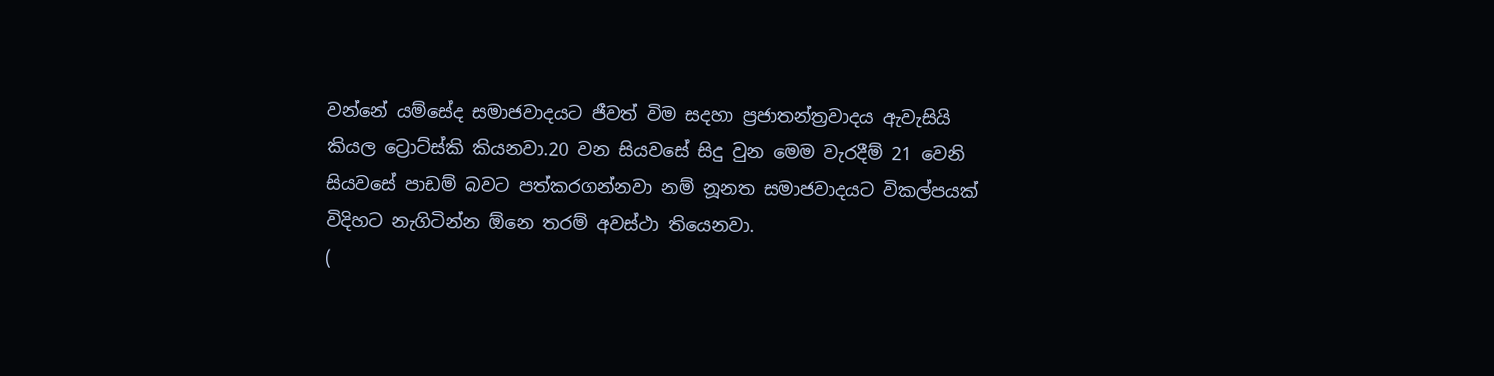වන්නේ යම්සේද සමාජවාදයට ජීවත් විම සදහා ප්‍රජාතන්ත්‍රවාදය ඇවැසියි කියල ට්‍රොට්ස්කි කියනවා.20 වන සියවසේ සිදු වුන මෙම වැරදීම් 21 වෙනි සියවසේ පාඩම් බවට පත්කරගන්නවා නම් නූනත සමාජවාදයට විකල්පයක් විදිහට නැගිටින්න ඕනෙ තරම් අවස්ථා තියෙනවා.
(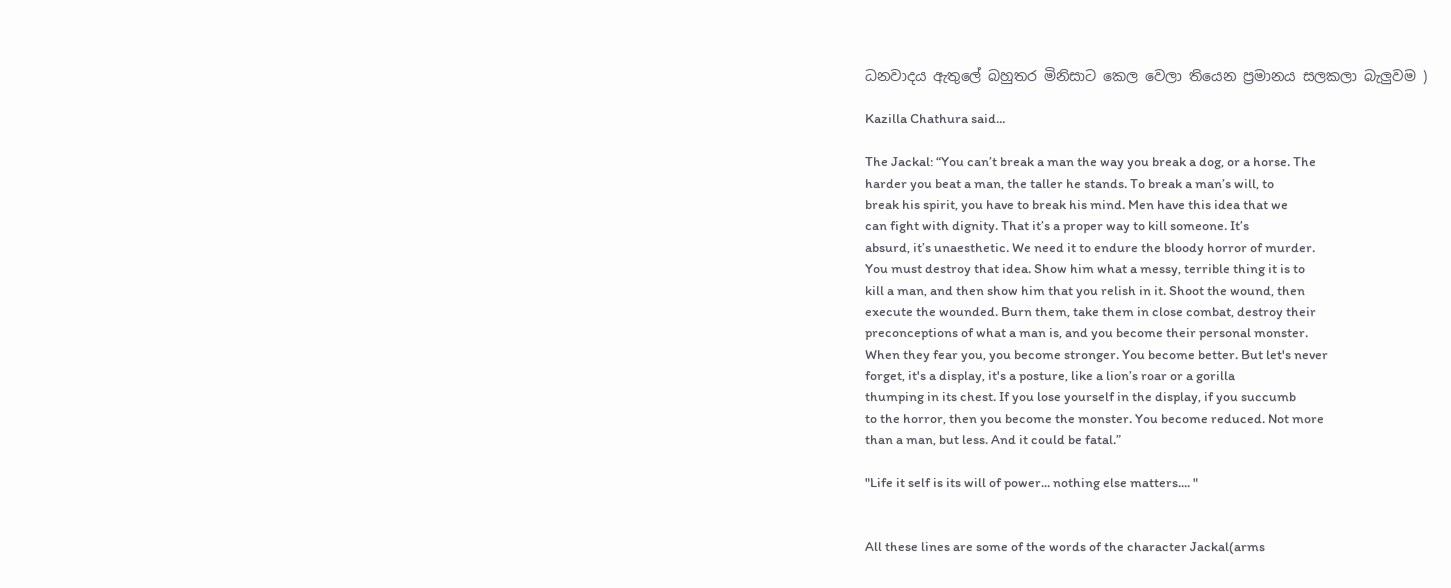ධනවාදය ඇතුලේ බහුතර මිනිසාට කෙල වෙලා තියෙන ප්‍රමානය සලකලා බැලුවම )

Kazilla Chathura said...

The Jackal: “You can’t break a man the way you break a dog, or a horse. The
harder you beat a man, the taller he stands. To break a man’s will, to
break his spirit, you have to break his mind. Men have this idea that we
can fight with dignity. That it’s a proper way to kill someone. It’s
absurd, it’s unaesthetic. We need it to endure the bloody horror of murder.
You must destroy that idea. Show him what a messy, terrible thing it is to
kill a man, and then show him that you relish in it. Shoot the wound, then
execute the wounded. Burn them, take them in close combat, destroy their
preconceptions of what a man is, and you become their personal monster.
When they fear you, you become stronger. You become better. But let's never
forget, it's a display, it's a posture, like a lion’s roar or a gorilla
thumping in its chest. If you lose yourself in the display, if you succumb
to the horror, then you become the monster. You become reduced. Not more
than a man, but less. And it could be fatal.”

"Life it self is its will of power... nothing else matters.... "


All these lines are some of the words of the character Jackal(arms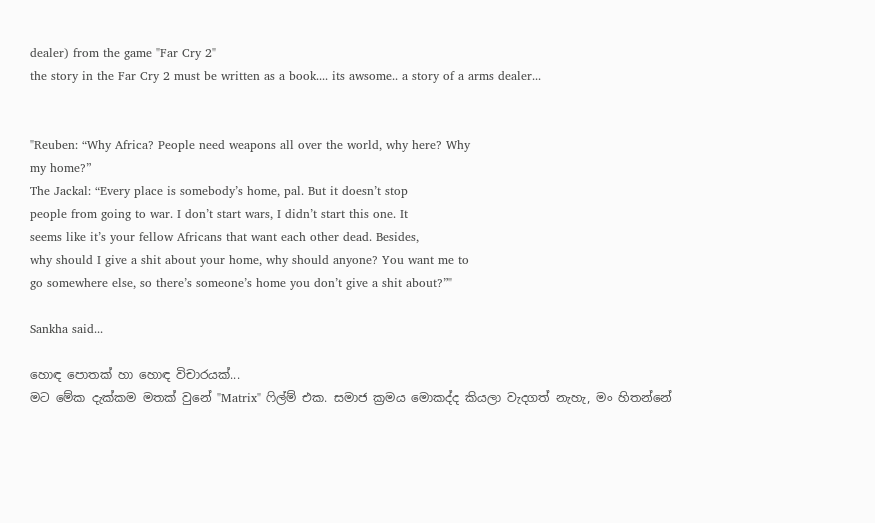dealer) from the game "Far Cry 2"
the story in the Far Cry 2 must be written as a book.... its awsome.. a story of a arms dealer...


"Reuben: “Why Africa? People need weapons all over the world, why here? Why
my home?”
The Jackal: “Every place is somebody’s home, pal. But it doesn’t stop
people from going to war. I don’t start wars, I didn’t start this one. It
seems like it’s your fellow Africans that want each other dead. Besides,
why should I give a shit about your home, why should anyone? You want me to
go somewhere else, so there’s someone’s home you don’t give a shit about?”"

Sankha said...

හොඳ පොතක් හා හොඳ විචාරයක්...
මට මේක දැක්කම මතක් වුනේ "Matrix" ෆිල්ම් එක. සමාජ ක්‍රමය මොකද්ද කියලා වැදගත් නැහැ, මං හිතන්නේ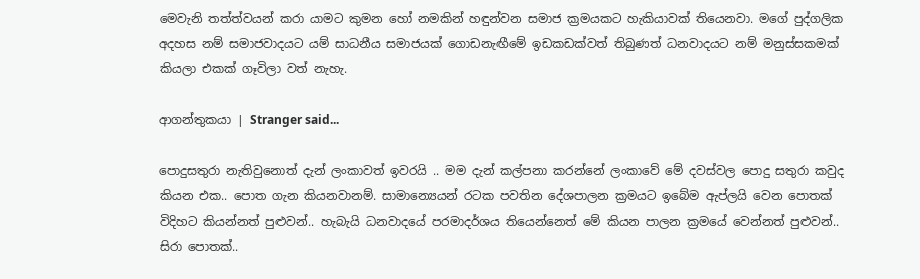මෙවැනි තත්ත්වයන් කරා යාමට කුමන‍ හෝ නමකින් හඳුන්වන සමාජ ක්‍රමයකට හැකියාවක් තියෙනවා. මගේ පුද්ගලික අදහස නම් සමාජවාදයට යම් සාධනීය සමාජයක් ගොඩනැඟීමේ ඉඩකඩක්වත් තිබුණත් ධනවාදයට නම් මනුස්සකමක් කියලා එකක් ගෑවිලා වත් නැහැ.

ආගන්තුකයා | Stranger said...

පොදුසතුරා නැතිවුනොත් දැන් ලංකාවත් ඉවරයි .. මම දැන් කල්පනා කරන්නේ ලංකාවේ මේ දවස්වල පොදු සතුරා කවුද කියන එක.. පොත ගැන කියනවානම්. සාමාන්‍යෙයන් රටක පවතින දේශපාලන ක්‍රමයට ඉබේම ඇප්ලයි වෙන පොතක් විදිහට කියන්නත් පුළුවන්.. හැබැයි ධනවාදයේ පරමාදර්ශය තියෙන්නෙත් මේ කියන පාලන ක්‍රමයේ වෙන්නත් පුළුවන්.. සිරා පොතක්..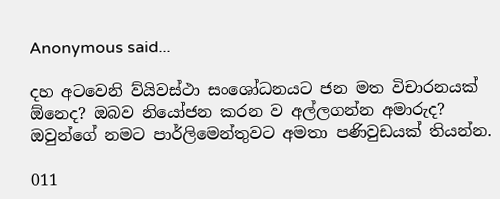Anonymous said...

දහ අටවෙනි ව්යිවස්ථා සංශෝධනයට ජන මත විචාරනයක් ඕනෙද? ඔබව නියෝජන කරන ව අල්ලගන්න අමාරුද? ඔවුන්ගේ නමට පාර්ලිමෙන්තුවට අමතා පණිවුඩයක් තියන්න.

011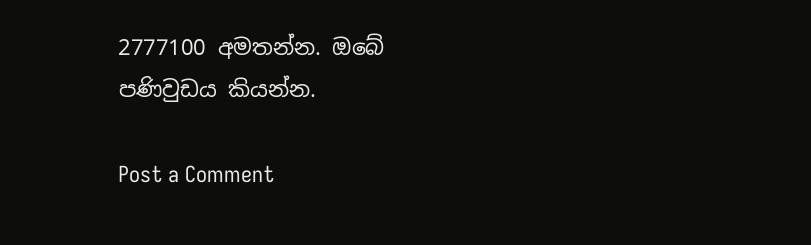2777100 අමතන්න. ඔබේ පණිවුඩය කියන්න.

Post a Comment